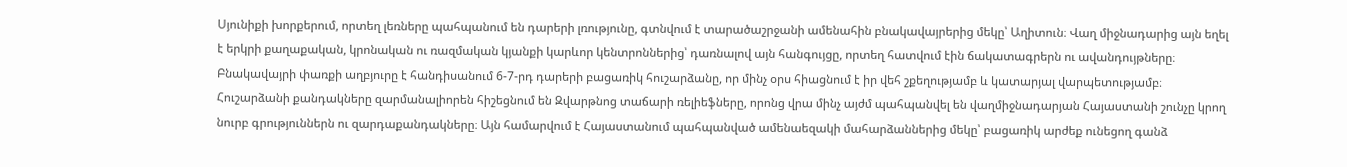Սյունիքի խորքերում, որտեղ լեռները պահպանում են դարերի լռությունը, գտնվում է տարածաշրջանի ամենահին բնակավայրերից մեկը՝ Աղիտուն։ Վաղ միջնադարից այն եղել է երկրի քաղաքական, կրոնական ու ռազմական կյանքի կարևոր կենտրոններից՝ դառնալով այն հանգույցը, որտեղ հատվում էին ճակատագրերն ու ավանդույթները։ Բնակավայրի փառքի աղբյուրը է հանդիսանում 6-7-րդ դարերի բացառիկ հուշարձանը, որ մինչ օրս հիացնում է իր վեհ շքեղությամբ և կատարյալ վարպետությամբ։
Հուշարձանի քանդակները զարմանալիորեն հիշեցնում են Զվարթնոց տաճարի ռելիեֆները, որոնց վրա մինչ այժմ պահպանվել են վաղմիջնադարյան Հայաստանի շունչը կրող նուրբ գրություններն ու զարդաքանդակները։ Այն համարվում է Հայաստանում պահպանված ամենաեզակի մահարձաններից մեկը՝ բացառիկ արժեք ունեցող գանձ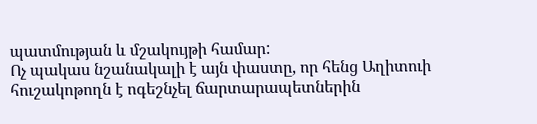պատմության և մշակույթի համար:
Ոչ պակաս նշանակալի է այն փաստը, որ հենց Աղիտուի հուշակոթողն է ոգեշնչել ճարտարապետներին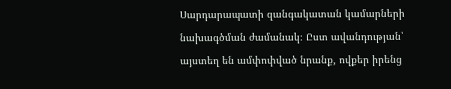Սարդարապատի զանգակատան կամարների նախագծման ժամանակ։ Ըստ ավանդության՝ այստեղ են ամփոփված նրանք, ովքեր իրենց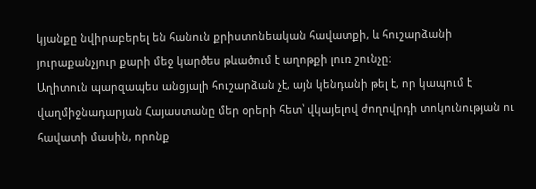կյանքը նվիրաբերել են հանուն քրիստոնեական հավատքի, և հուշարձանի յուրաքանչյուր քարի մեջ կարծես թևածում է աղոթքի լուռ շունչը։
Աղիտուն պարզապես անցյալի հուշարձան չէ, այն կենդանի թել է, որ կապում է վաղմիջնադարյան Հայաստանը մեր օրերի հետ՝ վկայելով ժողովրդի տոկունության ու հավատի մասին, որոնք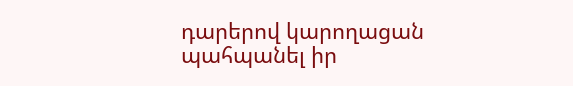դարերով կարողացան պահպանել իր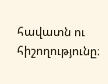հավատն ու հիշողությունը։